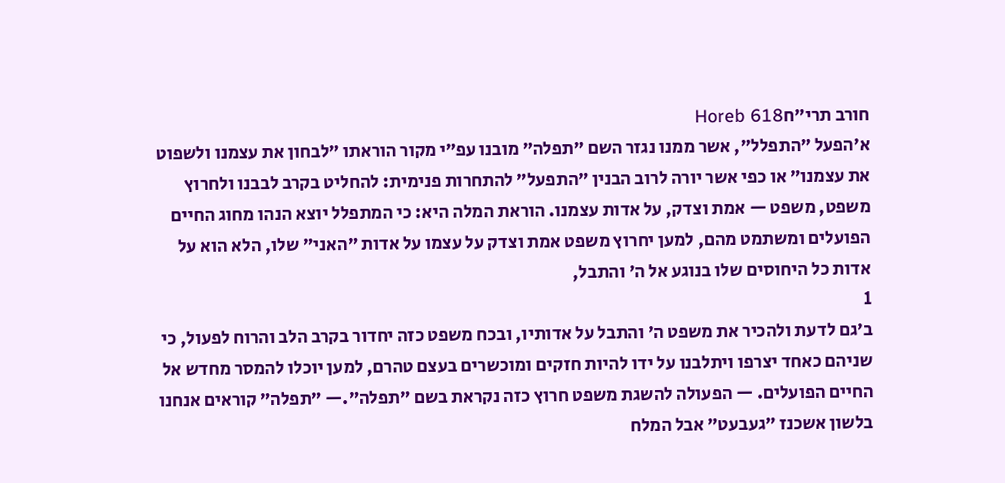חורב תרי״חHoreb 618
א׳הפעל ״התפלל״, אשר ממנו נגזר השם ״תפלה״ מובנו עפ״י מקור הוראתו ״לבחון את עצמנו ולשפוט את עצמנו״ או כפי אשר יורה לרוב הבנין ״התפעל״ להתחרות פנימית: להחליט בקרב לבבנו ולחרוץ משפט, משפט — אמת וצדק, על אדות עצמנו. הוראת המלה היא: כי המתפלל יוצא הנהו מחוג החיים הפועלים ומשתמט מהם, למען יחרוץ משפט אמת וצדק על עצמו על אדות ״האני״ שלו, הלא הוא על אדות כל היחוסים שלו בנוגע אל ה׳ והתבל,
1
ב׳גם לדעת ולהכיר את משפט ה׳ והתבל על אדותיו, ובכח משפט כזה יחדור בקרב הלב והרוח לפעול, כי שניהם כאחד יצרפו ויתלבנו על ידו להיות חזקים ומוכשרים בעצם טהרם, למען יוכלו להמסר מחדש אל החיים הפועלים. — הפעולה להשגת משפט חרוץ כזה נקראת בשם ״תפלה״.— ״תפלה״ קוראים אנחנו בלשון אשכנז ״געבעט״ אבל המלח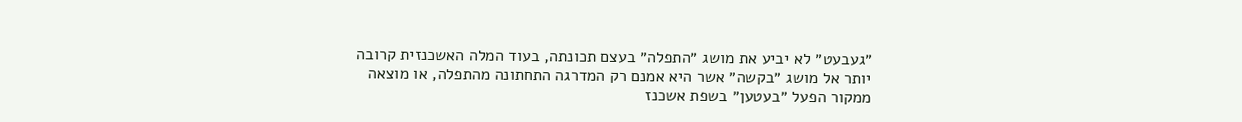״געבעט״ לא יביע את מושג ״התפלה״ בעצם תכונתה, בעוד המלה האשכנזית קרובה יותר אל מושג ״בקשה״ אשר היא אמנם רק המדרגה התחתונה מהתפלה, או מוצאה ממקור הפעל ״בעטען״ בשפת אשכנז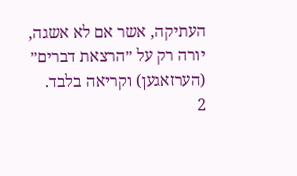העתיקה, אשר אם לא אשגה, יורה רק על ״הרצאת דברים״ (הערזאגען) וקריאה בלבד.
2